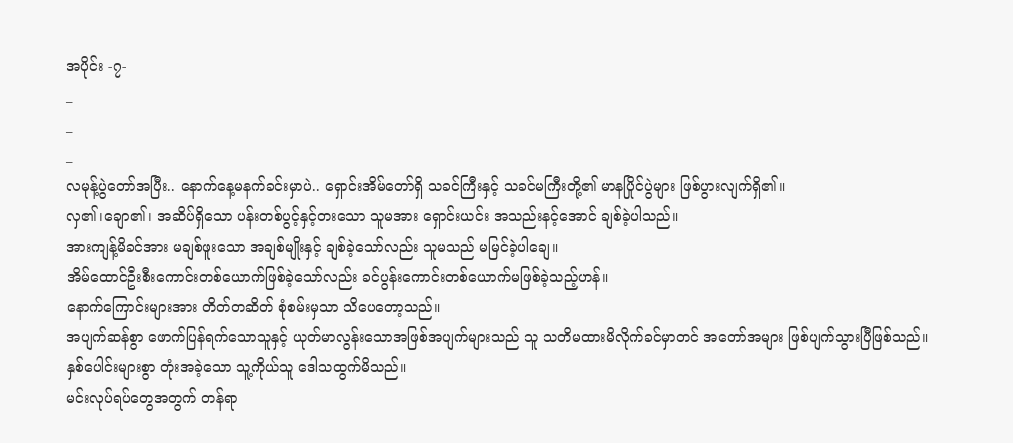အပိုင်း -၇-
_
_
_
လမုန့်ပွဲတော်အပြီး.. နောက်နေ့မနက်ခင်းမှာပဲ.. ရှောင်းအိမ်တော်ရှိ သခင်ကြီးနှင့် သခင်မကြီးတို့၏ မာနပြိုင်ပွဲများ ဖြစ်ပွားလျက်ရှိ၏။
လှ၏၊ချော၏၊ အဆိပ်ရှိသော ပန်းတစ်ပွင့်နှင့်တးသော သူမအား ရှောင်းယင်း အသည်းနင့်အောင် ချစ်ခဲ့ပါသည်။
အားကျန့်မိခင်အား မချစ်ဖူးသော အချစ်မျိုးနှင့် ချစ်ခဲ့သော်လည်း သူမသည် မမြင်ခဲ့ပါချေ။
အိမ်ထောင်ဦးစီးကောင်းတစ်ယောက်ဖြစ်ခဲ့သော်လည်း ခင်ပွန်းကောင်းတစ်ယောက်မဖြစ်ခဲ့သည့်ဟန်။
နောက်ကြောင်းများအား တိတ်တဆိတ် စုံစမ်းမှသာ သိပေတော့သည်။
အပျက်ဆန်စွာ ဖောက်ပြန်ရက်သောသူနှင့် ယုတ်မာလွန်းသောအဖြစ်အပျက်များသည် သူ သတိမထားမိလိုက်ခင်မှာတင် အတော်အများ ဖြစ်ပျက်သွားပြီဖြစ်သည်။
နှစ်ပေါင်းများစွာ တုံးအခဲ့သော သူ့ကိုယ်သူ ဒေါသထွက်မိသည်။
မင်းလုပ်ရပ်တွေအတွက် တန်ရာ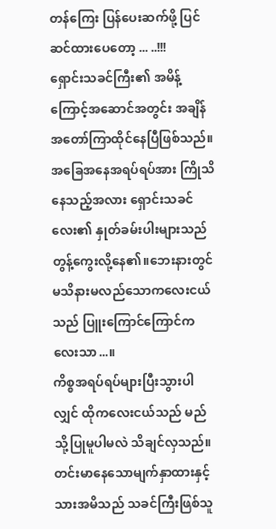တန်ကြေး ပြန်ပေးဆက်ဖို့ ပြင်ဆင်ထားပေတော့ ... ..!!!
ရှောင်းသခင်ကြီး၏ အမိန့်ကြောင့်အဆောင်အတွင်း အချိန်အတော်ကြာထိုင်နေပြီဖြစ်သည်။
အခြေအနေအရပ်ရပ်အား ကြိုသိနေသည့်အလား ရှောင်းသခင်လေး၏ နှုတ်ခမ်းပါးများသည် တွန့်ကွေးလို့နေ၏။ဘေးနားတွင် မသိနားမလည်သောကလေးငယ်သည် ပြူးကြောင်ကြောင်ကလေးသာ...။
ကိစ္စအရပ်ရပ်များပြီးသွားပါလျှင် ထိုကလေးငယ်သည် မည်သို့ပြုမူပါမလဲ သိချင်လှသည်။
တင်းမာနေသောမျက်နှာထားနှင့်သားအမိသည် သခင်ကြီးဖြစ်သူ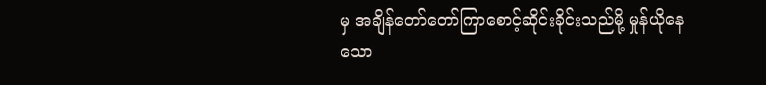မှ အချိန်တော်တော်ကြာစောင့်ဆိုင်းခိုင်းသည်မို့ မှုန်ယိုနေသော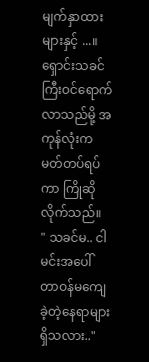မျက်နှာထားများနှင့် ...။
ရှောင်းသခင်ကြီးဝင်ရောက်လာသည်မို့ အကုန်လုံးက မတ်တပ်ရပ်ကာ ကြိုဆိုလိုက်သည်။
" သခင်မ.. ငါ မင်းအပေါ် တာဝန်မကျေခဲ့တဲ့နေရာများရှိသလား.."